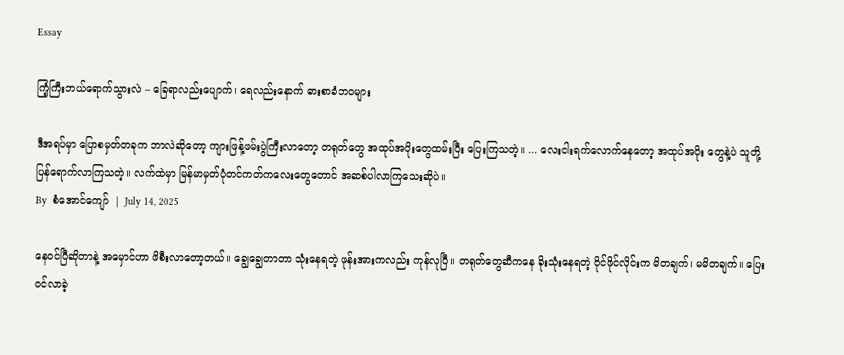Essay

ကြံ့ကြီးဘယ်ရောက်သွားလဲ – ခြေရာလည်းပျောက်၊ ရေလည်းနောက် ဓားစာခံဘဝများ

ဒီအရပ်မှာ ပြောစမှတ်တခုက ဘာလဲဆိုတော့ ကျားဖြန့်ဖမ်းပွဲကြီးလာတော့ တရုတ်တွေ အထုပ်အပိုးတွေထမ်းပြီး ပြေးကြသတဲ့။ ... လေးငါးရက်လောက်နေတော့ အထုပ်အပိုး တွေနဲ့ပဲ သူတို့ ပြန်ရောက်လာကြသတဲ့။ လက်ထဲမှာ မြန်မာမှတ်ပုံတင်ကတ်ကလေးတွေတောင် အဆစ်ပါလာကြသေးဆိုပဲ။
By  စံအောင်ကျော်  | July 14, 2025

နေဝင်ပြီဆိုတာနဲ့ အမှောင်ဟာ ဖိစီးလာတော့တယ်။ ချွေချွေတာတာ သုံးနေရတဲ့ ဖုန်းအားကလည်း ကုန်လုပြီ။ တရုတ်တွေဆီကနေ ခိုးသုံးနေရတဲ့ ဝိုင်ဖိုင်လိုင်းက မိတချက်၊ မမိတချက်။ ပြေးဝင်လာခဲ့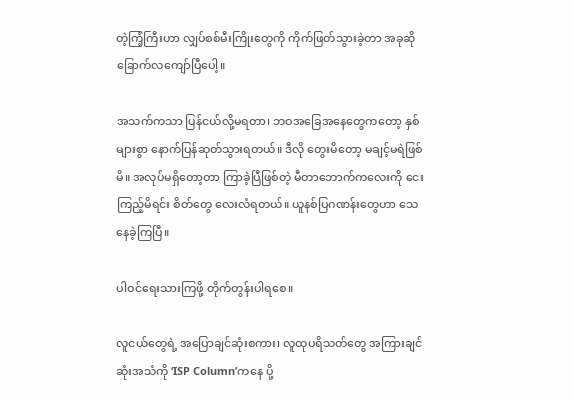တဲ့ကြံ့ကြီးဟာ လျှပ်စစ်မီးကြိုးတွေကို ကိုက်ဖြတ်သွားခဲ့တာ အခုဆို ခြောက်လကျော်ပြီပေါ့။

အသက်ကသာ ပြန်ငယ်လို့မရတာ၊ ဘဝအခြေအနေတွေကတော့ နှစ်များစွာ နောက်ပြန်ဆုတ်သွားရတယ်။ ဒီလို တွေးမိတော့ မချင့်မရဲဖြစ်မိ။ အလုပ်မရှိတော့တာ ကြာခဲ့ပြီဖြစ်တဲ့ မီတာဘောက်ကလေးကို ငေးကြည့်မိရင်း စိတ်တွေ လေးလံရတယ်။ ယူနစ်ပြဂဏန်းတွေဟာ သေနေခဲ့ကြပြီ။

ပါဝင်ရေးသားကြဖို့ တိုက်တွန်းပါရစေ။

လူငယ်တွေရဲ့ အပြောချင်ဆုံးစကား၊ လူထုပရိသတ်တွေ အကြားချင်ဆုံးအသံကို ‘ISP Column’ကနေ ပို့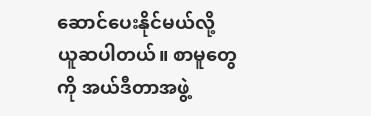ဆောင်ပေးနိုင်မယ်လို့ ယူဆပါတယ်။ စာမူတွေကို အယ်ဒီတာအဖွဲ့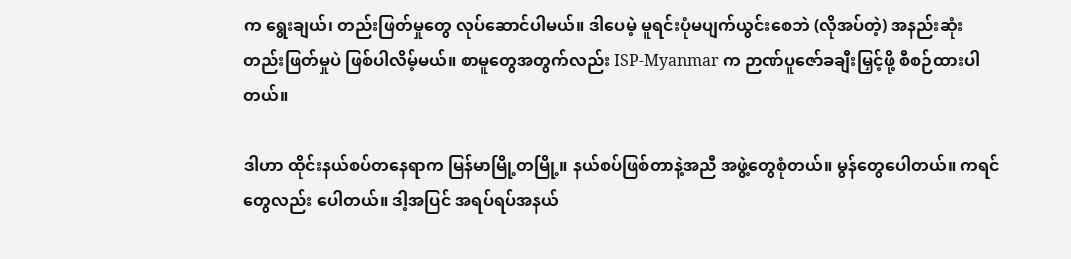က ရွေးချယ်၊ တည်းဖြတ်မှုတွေ လုပ်ဆောင်ပါမယ်။ ဒါပေမဲ့ မူရင်းပုံမပျက်ယွင်းစေဘဲ (လိုအပ်တဲ့) အနည်းဆုံး တည်းဖြတ်မှုပဲ ဖြစ်ပါလိမ့်မယ်။ စာမူတွေအတွက်လည်း ISP-Myanmar က ဉာဏ်ပူဇော်ခချီးမြှင့်ဖို့ စီစဉ်ထားပါတယ်။

ဒါဟာ ထိုင်းနယ်စပ်တနေရာက မြန်မာမြို့တမြို့။ နယ်စပ်ဖြစ်တာနဲ့အညီ အဖွဲ့တွေစုံတယ်။ မွန်တွေပေါတယ်။ ကရင်တွေလည်း ပေါတယ်။ ဒါ့အပြင် အရပ်ရပ်အနယ်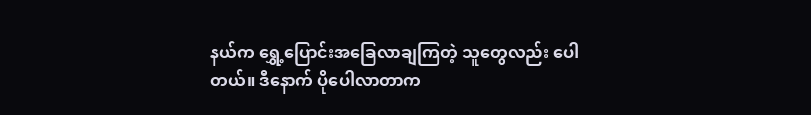နယ်က ရွှေ့ပြောင်းအခြေလာချကြတဲ့ သူတွေလည်း ပေါတယ်။ ဒီနောက် ပိုပေါလာတာက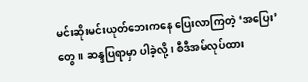မင်းဆိုးမင်းယုတ်ဘေးကနေ ပြေးလာကြတဲ့ ‘အပြေး’တွေ။ ဆန္ဒပြရာမှာ ပါခဲ့လို့၊ စီဒီအမ်လုပ်ထား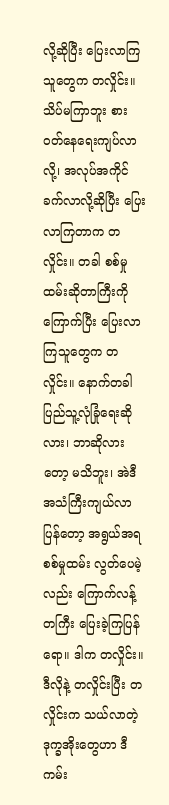လို့ဆိုပြီး ပြေးလာကြသူတွေက တလှိုင်း။ သိပ်မကြာဘူး စားဝတ်နေရေးကျပ်လာလို့၊ အလုပ်အကိုင် ခက်လာလို့ဆိုပြီး ပြေးလာကြတာက တလှိုင်း။ တခါ စစ်မှုထမ်းဆိုတာကြီးကို ကြောက်ပြီး ပြေးလာကြသူတွေက တလှိုင်း။ နောက်တခါ ပြည်သူ့လုံခြုံရေးဆိုလား၊ ဘာဆိုလားတော့ မသိဘူး၊ အဲဒီအသံကြီးကျယ်လာပြန်တော့ အရွယ်အရ စစ်မှုထမ်း လွတ်ပေမဲ့လည်း ကြောက်လန့်တကြီး ပြေးခဲ့ကြပြန်ရော။ ဒါက တလှိုင်း။ ဒီလိုနဲ့ တလှိုင်းပြီး တလှိုင်းက သယ်လာတဲ့ ဒုက္ခအိုးတွေဟာ ဒီကမ်း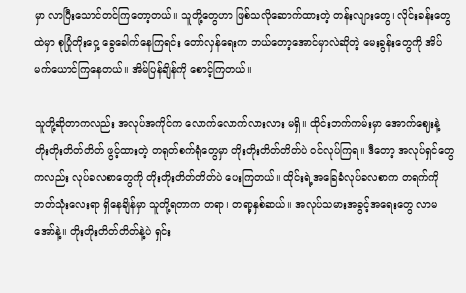မှာ လာပြီးသောင်တင်ကြတော့တယ်။ သူတို့တွေဟာ ဖြစ်သလိုဆောက်ထားတဲ့ တန်းလျားတွေ၊ လိုင်းခန်းတွေထဲမှာ စုပြုံတိုးဝှေ့ ခွေခေါက်နေကြရင်း တော်လှန်ရေးက ဘယ်တော့အောင်မှာလဲဆိုတဲ့ မေးခွန်းတွေကို အိပ်မက်ယောင်ကြနေတယ်။ အိမ်ပြန်ချိန်ကို စောင့်ကြတယ်။

သူတို့ဆိုတာကလည်း အလုပ်အကိုင်က လောက်လောက်လားလား မရှိ။ ထိုင်းဘက်ကမ်းမှာ အောက်ဈေးနဲ့ တိုးတိုးတိတ်တိတ် ဖွင့်ထားတဲ့ တရုတ်စက်ရုံတွေမှာ တိုးတိုးတိတ်တိတ်ပဲ ဝင်လုပ်ကြရ။ ဒီတော့ အလုပ်ရှင်တွေကလည်း လုပ်ခလစာတွေကို တိုးတိုးတိတ်တိတ်ပဲ ပေးကြတယ်။ ထိုင်းရဲ့အခြေခံလုပ်ခလစာက တရက်ကို ဘတ်သုံးလေးရာ ရှိနေချိန်မှာ သူတို့ရတာက တရာ၊ တရာ့နှစ်ဆယ်။ အလုပ်သမားအခွင့်အရေးတွေ လာမအော်နဲ့။ တိုးတိုးတိတ်တိတ်နဲ့ပဲ ရှင်း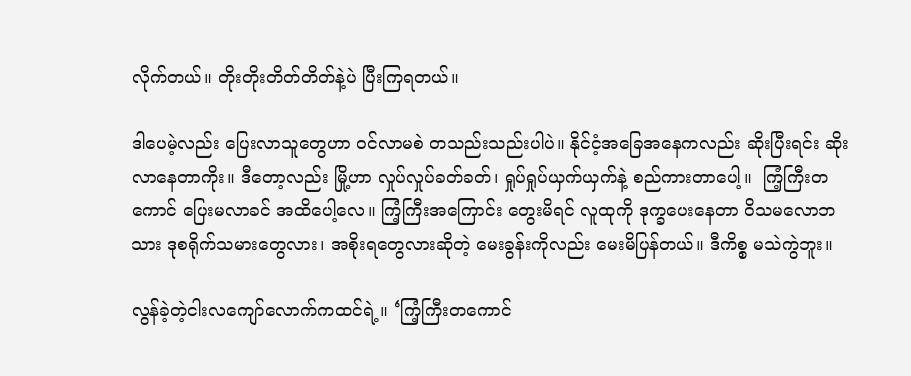လိုက်တယ်။ တိုးတိုးတိတ်တိတ်နဲ့ပဲ ပြီးကြရတယ်။

ဒါပေမဲ့လည်း ပြေးလာသူတွေဟာ ဝင်လာမစဲ တသည်းသည်းပါပဲ။ နိုင်ငံ့အခြေအနေကလည်း ဆိုးပြီးရင်း ဆိုးလာနေတာကိုး။ ဒီတော့လည်း မြို့ဟာ လှုပ်လှုပ်ခတ်ခတ်၊ ရှုပ်ရှုပ်ယှက်ယှက်နဲ့ စည်ကားတာပေါ့။  ကြံ့ကြီးတကောင် ပြေးမလာခင် အထိပေါ့လေ။ ကြံ့ကြီးအကြောင်း တွေးမိရင် လူထုကို ဒုက္ခပေးနေတာ ဝိသမလောဘသား ဒုစရိုက်သမားတွေလား၊ အစိုးရတွေလားဆိုတဲ့ မေးခွန်းကိုလည်း မေးမိပြန်တယ်။ ဒီကိစ္စ မသဲကွဲဘူး။

လွန်ခဲ့တဲ့ငါးလကျော်လောက်ကထင်ရဲ့။ ‘ကြံ့ကြီးတကောင်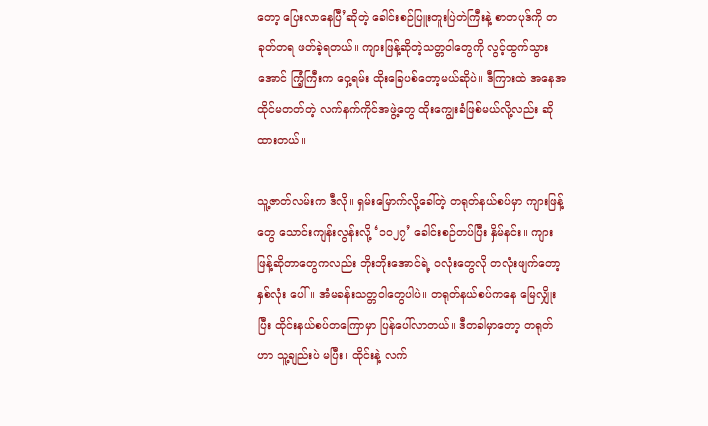တော့ ပြေးလာနေပြီ’ဆိုတဲ့ ခေါင်းစဉ်ပြူးတူးပြဲတဲကြီးနဲ့ စာတပုဒ်ကို တခုတ်တရ ဖတ်ခဲ့ရတယ်။ ကျားဖြန့်ဆိုတဲ့သတ္တဝါတွေကို လွင့်ထွက်သွားအောင် ကြံ့ကြီးက ဝှေ့ရမ်း ထိုးခြေပစ်တော့မယ်ဆိုပဲ။ ဒီကြားထဲ အနေအထိုင်မတတ်တဲ့ လက်နက်ကိုင်အဖွဲ့တွေ ထိုးကျွေးခံဖြစ်မယ်လို့လည်း ဆိုထားတယ်။

သူ့ဇာတ်လမ်းက ဒီလို။ ရှမ်းမြောက်လို့ခေါ်တဲ့ တရုတ်နယ်စပ်မှာ ကျားဖြန့်တွေ သောင်းကျန်းလွန်းလို့ ‘၁၀၂၇’ ခေါင်းစဉ်တပ်ပြီး နှိမ်နင်း။ ကျားဖြန့်ဆိုတာတွေကလည်း ဘိုးဘိုးအောင်ရဲ့ ဝလုံးတွေလို တလုံးဖျက်တော့ နှစ်လုံး ပေါ်။ အံမခန်းသတ္တဝါတွေပါပဲ။ တရုတ်နယ်စပ်ကနေ မြေလျှိုးပြီး ထိုင်းနယ်စပ်တကြောမှာ ပြန်ပေါ်လာတယ်။ ဒီတခါမှာတော့ တရုတ်ဟာ သူ့ချည်းပဲ မပြီး၊ ထိုင်းနဲ့ လက်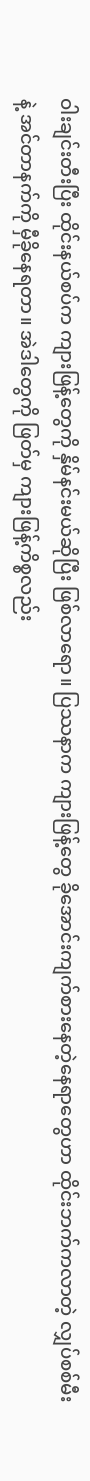ဝါးချင်းတီးပြီး ထိုင်းနယ်စပ်က ကျားဖြန့်တွေကို နှိမ်နင်းမယ်ဆိုပြီး ဖြစ်လာရော။ ပြဿနာက ကျားဖြန့်တွေ ခိုအောင်းကျက်စားနေတဲ့နေရာတွေဟာ ထိုင်းဘက်ကလာတဲ့ လျှပ်စစ်မီးနဲ့ အင်တာနက်ကို မှီခိုနေရတာ။ အဲဒါတွေကို ဖြတ်မှ ကျားဖြန့်ကိစ္စလည်း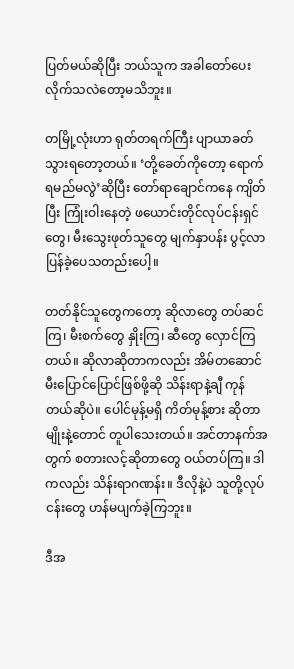ပြတ်မယ်ဆိုပြီး ဘယ်သူက အခါတော်ပေး လိုက်သလဲတော့မသိဘူး။

တမြို့လုံးဟာ ရုတ်တရက်ကြီး ပျာယာခတ်သွားရတော့တယ်။ ‘တို့ခေတ်ကိုတော့ ရောက်ရမည်မလွဲ’ဆိုပြီး တော်ရာချောင်ကနေ ကျိတ်ပြီး ကြုံးဝါးနေတဲ့ ဖယောင်းတိုင်လုပ်ငန်းရှင်တွေ၊ မီးသွေးဖုတ်သူတွေ မျက်နှာပန်း ပွင့်လာပြန်ခဲ့ပေသတည်းပေါ့။

တတ်နိုင်သူတွေကတော့ ဆိုလာတွေ တပ်ဆင်ကြ၊ မီးစက်တွေ နှိုးကြ၊ ဆီတွေ လှောင်ကြတယ်။ ဆိုလာဆိုတာကလည်း အိမ်တဆောင် မီးပြောင်ပြောင်ဖြစ်ဖို့ဆို သိန်းရာနဲ့ချီ ကုန်တယ်ဆိုပဲ။ ပေါင်မုန့်မရှိ ကိတ်မုန့်စား ဆိုတာမျိုးနဲ့တောင် တူပါသေးတယ်။ အင်တာနက်အတွက် စတားလင့်ဆိုတာတွေ ဝယ်တပ်ကြ။ ဒါကလည်း သိန်းရာဂဏန်း။ ဒီလိုနဲ့ပဲ သူတို့လုပ်ငန်းတွေ ဟန်မပျက်ခဲ့ကြဘူး။

ဒီအ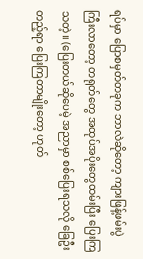ရပ်မှာ ပြောစမှတ်တခုက ဘာလဲဆိုတော့ ကျားဖြန့်ဖမ်းပွဲကြီးလာတော့ တရုတ်တွေ အထုပ်အပိုးတွေထမ်းပြီး ပြေးကြသတဲ့။ (ပြေးတယ်ဆိုပေမဲ့ အညာမှာ စစ်ပြေးရသလို ခြေဦးတည့်ရာ ပြေးကြတာမျိုးတော့ ဟုတ်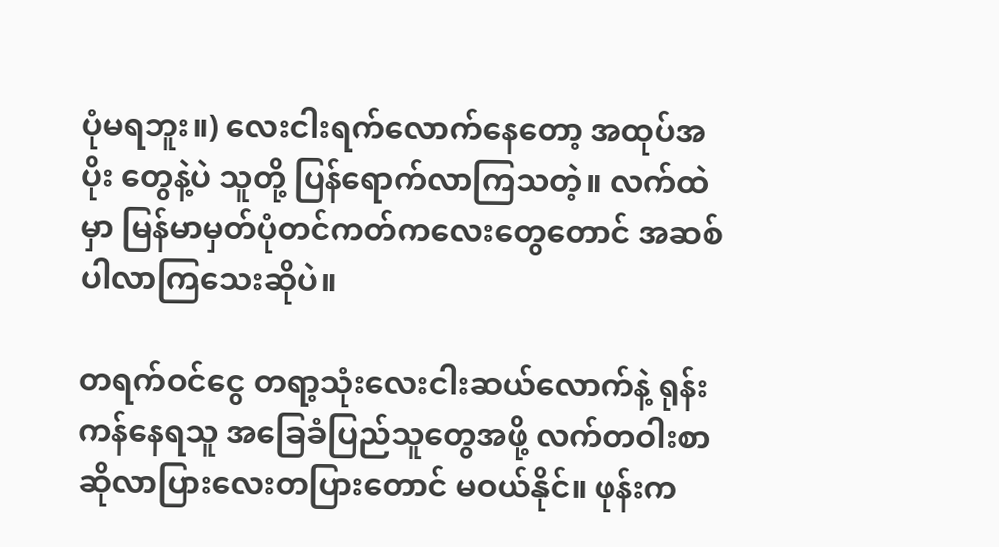ပုံမရဘူး။) လေးငါးရက်လောက်နေတော့ အထုပ်အပိုး တွေနဲ့ပဲ သူတို့ ပြန်ရောက်လာကြသတဲ့။ လက်ထဲမှာ မြန်မာမှတ်ပုံတင်ကတ်ကလေးတွေတောင် အဆစ်ပါလာကြသေးဆိုပဲ။

တရက်ဝင်ငွေ တရာ့သုံးလေးငါးဆယ်လောက်နဲ့ ရုန်းကန်နေရသူ အခြေခံပြည်သူတွေအဖို့ လက်တဝါးစာ ဆိုလာပြားလေးတပြားတောင် မဝယ်နိုင်။ ဖုန်းက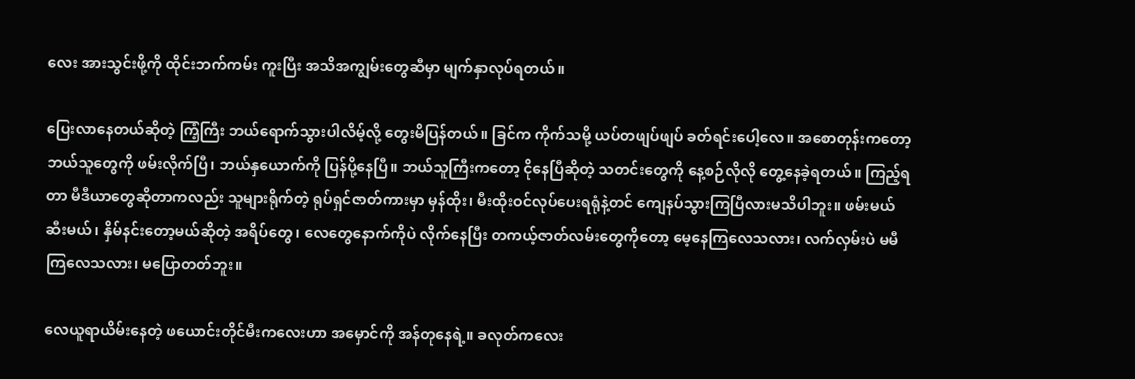လေး အားသွင်းဖို့ကို ထိုင်းဘက်ကမ်း ကူးပြီး အသိအကျွမ်းတွေဆီမှာ မျက်နှာလုပ်ရတယ်။

ပြေးလာနေတယ်ဆိုတဲ့ ကြံ့ကြီး ဘယ်ရောက်သွားပါလိမ့်လို့ တွေးမိပြန်တယ်။ ခြင်က ကိုက်သမို့ ယပ်တဖျပ်ဖျပ် ခတ်ရင်းပေါ့လေ။ အစောတုန်းကတော့ ဘယ်သူတွေကို ဖမ်းလိုက်ပြီ၊ ဘယ်နှယောက်ကို ပြန်ပို့နေပြီ။ ဘယ်သူကြီးကတော့ ငိုနေပြီဆိုတဲ့ သတင်းတွေကို နေ့စဉ်လိုလို တွေ့နေခဲ့ရတယ်။ ကြည့်ရတာ မီဒီယာတွေဆိုတာကလည်း သူများရိုက်တဲ့ ရုပ်ရှင်ဇာတ်ကားမှာ မှန်ထိုး၊ မီးထိုးဝင်လုပ်ပေးရရုံနဲ့တင် ကျေနပ်သွားကြပြီလားမသိပါဘူး။ ဖမ်းမယ်ဆီးမယ်၊ နှိမ်နင်းတော့မယ်ဆိုတဲ့ အရိပ်တွေ၊ လေတွေနောက်ကိုပဲ လိုက်နေပြီး တကယ့်ဇာတ်လမ်းတွေကိုတော့ မေ့နေကြလေသလား၊ လက်လှမ်းပဲ မမီကြလေသလား၊ မပြောတတ်ဘူး။

လေယူရာယိမ်းနေတဲ့ ဖယောင်းတိုင်မီးကလေးဟာ အမှောင်ကို အန်တုနေရဲ့။ ခလုတ်ကလေး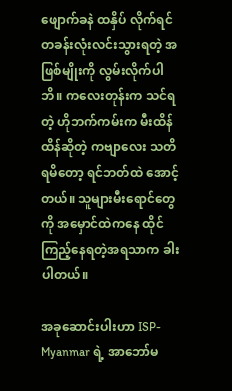ဖျောက်ခနဲ ထနှိပ် လိုက်ရင် တခန်းလုံးလင်းသွားရတဲ့ အဖြစ်မျိုးကို လွမ်းလိုက်ပါဘိ။ ကလေးတုန်းက သင်ရတဲ့ ဟိုဘက်ကမ်းက မီးထိန်ထိန်ဆိုတဲ့ ကဗျာလေး သတိရမိတော့ ရင်ဘတ်ထဲ အောင့်တယ်။ သူများမီးရောင်တွေကို အမှောင်ထဲကနေ ထိုင်ကြည့်နေရတဲ့အရသာက ခါးပါတယ်။

အခုဆောင်းပါးဟာ ISP-Myanmar ရဲ့ အာဘော်မ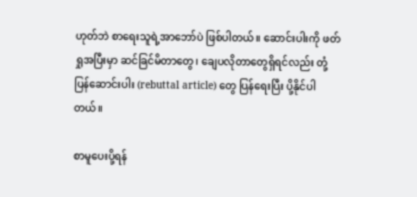ဟုတ်ဘဲ စာရေးသူရဲ့အာဘော်ပဲ ဖြစ်ပါတယ်။ ဆောင်းပါးကို ဖတ်ရှုအပြီးမှာ ဆင်ခြင်မိတာတွေ၊ ချေပလိုတာတွေရှိရင်လည်း တုံ့ပြန်ဆောင်းပါး (rebuttal article) တွေ ပြန်ရေးပြီး ပို့နိုင်ပါတယ်။

စာမူပေးပို့ရန်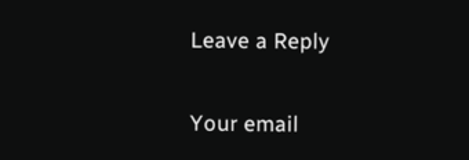Leave a Reply

Your email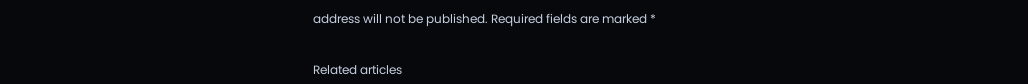address will not be published. Required fields are marked *


Related articles